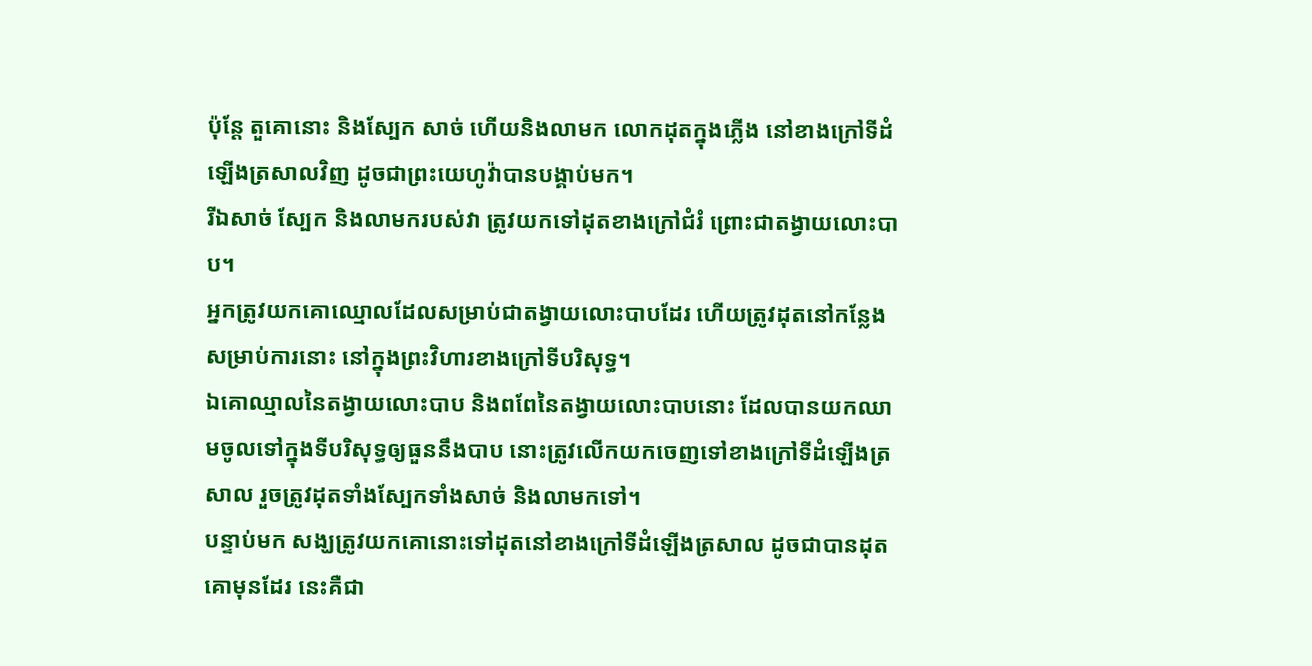ប៉ុន្តែ តួគោនោះ និងស្បែក សាច់ ហើយនិងលាមក លោកដុតក្នុងភ្លើង នៅខាងក្រៅទីដំឡើងត្រសាលវិញ ដូចជាព្រះយេហូវ៉ាបានបង្គាប់មក។
រីឯសាច់ ស្បែក និងលាមករបស់វា ត្រូវយកទៅដុតខាងក្រៅជំរំ ព្រោះជាតង្វាយលោះបាប។
អ្នកត្រូវយកគោឈ្មោលដែលសម្រាប់ជាតង្វាយលោះបាបដែរ ហើយត្រូវដុតនៅកន្លែងសម្រាប់ការនោះ នៅក្នុងព្រះវិហារខាងក្រៅទីបរិសុទ្ធ។
ឯគោឈ្មាលនៃតង្វាយលោះបាប និងពពែនៃតង្វាយលោះបាបនោះ ដែលបានយកឈាមចូលទៅក្នុងទីបរិសុទ្ធឲ្យធួននឹងបាប នោះត្រូវលើកយកចេញទៅខាងក្រៅទីដំឡើងត្រសាល រួចត្រូវដុតទាំងស្បែកទាំងសាច់ និងលាមកទៅ។
បន្ទាប់មក សង្ឃត្រូវយកគោនោះទៅដុតនៅខាងក្រៅទីដំឡើងត្រសាល ដូចជាបានដុតគោមុនដែរ នេះគឺជា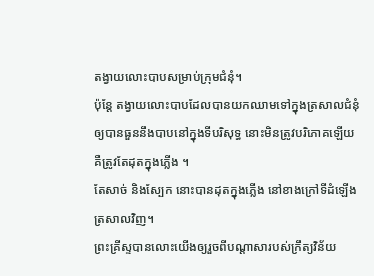តង្វាយលោះបាបសម្រាប់ក្រុមជំនុំ។
ប៉ុន្តែ តង្វាយលោះបាបដែលបានយកឈាមទៅក្នុងត្រសាលជំនុំ ឲ្យបានធួននឹងបាបនៅក្នុងទីបរិសុទ្ធ នោះមិនត្រូវបរិភោគឡើយ គឺត្រូវតែដុតក្នុងភ្លើង ។
តែសាច់ និងស្បែក នោះបានដុតក្នុងភ្លើង នៅខាងក្រៅទីដំឡើងត្រសាលវិញ។
ព្រះគ្រីស្ទបានលោះយើងឲ្យរួចពីបណ្ដាសារបស់ក្រឹត្យវិន័យ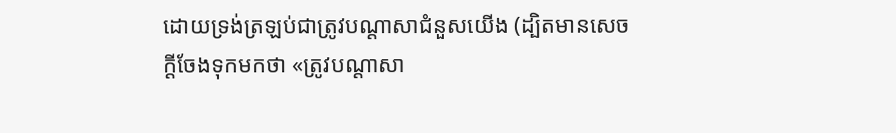ដោយទ្រង់ត្រឡប់ជាត្រូវបណ្ដាសាជំនួសយើង (ដ្បិតមានសេចក្ដីចែងទុកមកថា «ត្រូវបណ្ដាសា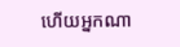ហើយអ្នកណា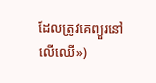ដែលត្រូវគេព្យួរនៅលើឈើ»)